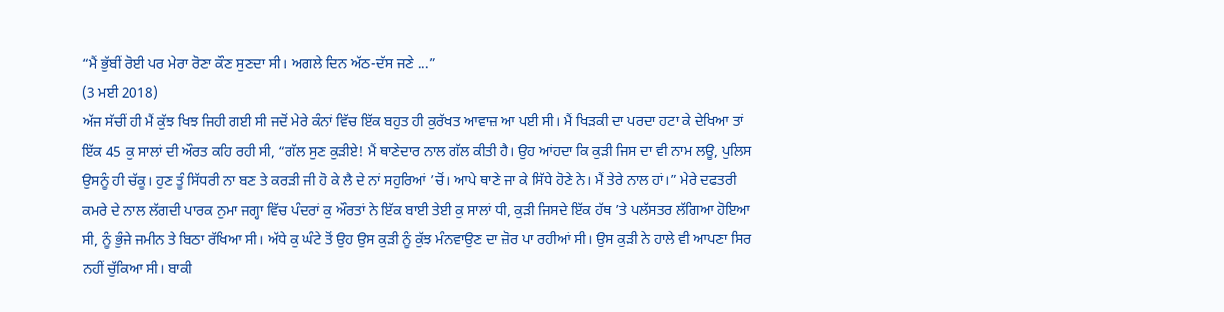“ਮੈਂ ਭੁੱਬੀਂ ਰੋਈ ਪਰ ਮੇਰਾ ਰੋਣਾ ਕੌਣ ਸੁਣਦਾ ਸੀ। ਅਗਲੇ ਦਿਨ ਅੱਠ-ਦੱਸ ਜਣੇ ...”
(3 ਮਈ 2018)
ਅੱਜ ਸੱਚੀਂ ਹੀ ਮੈਂ ਕੁੱਝ ਖਿਝ ਜਿਹੀ ਗਈ ਸੀ ਜਦੋਂ ਮੇਰੇ ਕੰਨਾਂ ਵਿੱਚ ਇੱਕ ਬਹੁਤ ਹੀ ਕੁਰੱਖਤ ਆਵਾਜ਼ ਆ ਪਈ ਸੀ। ਮੈਂ ਖਿੜਕੀ ਦਾ ਪਰਦਾ ਹਟਾ ਕੇ ਦੇਖਿਆ ਤਾਂ ਇੱਕ 45 ਕੁ ਸਾਲਾਂ ਦੀ ਔਰਤ ਕਹਿ ਰਹੀ ਸੀ, “ਗੱਲ ਸੁਣ ਕੁੜੀਏ! ਮੈਂ ਥਾਣੇਦਾਰ ਨਾਲ ਗੱਲ ਕੀਤੀ ਹੈ। ਉਹ ਆਂਹਦਾ ਕਿ ਕੁੜੀ ਜਿਸ ਦਾ ਵੀ ਨਾਮ ਲਊ, ਪੁਲਿਸ ਉਸਨੂੰ ਹੀ ਚੱਕੂ। ਹੁਣ ਤੂੰ ਸਿੱਧਰੀ ਨਾ ਬਣ ਤੇ ਕਰੜੀ ਜੀ ਹੋ ਕੇ ਲੈ ਦੇ ਨਾਂ ਸਹੁਰਿਆਂ ’ਚੋਂ। ਆਪੇ ਥਾਣੇ ਜਾ ਕੇ ਸਿੱਧੇ ਹੋਣੇ ਨੇ। ਮੈਂ ਤੇਰੇ ਨਾਲ ਹਾਂ।” ਮੇਰੇ ਦਫਤਰੀ ਕਮਰੇ ਦੇ ਨਾਲ ਲੱਗਦੀ ਪਾਰਕ ਨੁਮਾ ਜਗ੍ਹਾ ਵਿੱਚ ਪੰਦਰਾਂ ਕੁ ਔਰਤਾਂ ਨੇ ਇੱਕ ਬਾਈ ਤੇਈ ਕੁ ਸਾਲਾਂ ਧੀ, ਕੁੜੀ ਜਿਸਦੇ ਇੱਕ ਹੱਥ ’ਤੇ ਪਲੱਸਤਰ ਲੱਗਿਆ ਹੋਇਆ ਸੀ, ਨੂੰ ਭੁੰਜੇ ਜਮੀਨ ਤੇ ਬਿਠਾ ਰੱਖਿਆ ਸੀ। ਅੱਧੇ ਕੁ ਘੰਟੇ ਤੋਂ ਉਹ ਉਸ ਕੁੜੀ ਨੂੰ ਕੁੱਝ ਮੰਨਵਾਉਣ ਦਾ ਜ਼ੋਰ ਪਾ ਰਹੀਆਂ ਸੀ। ਉਸ ਕੁੜੀ ਨੇ ਹਾਲੇ ਵੀ ਆਪਣਾ ਸਿਰ ਨਹੀਂ ਚੁੱਕਿਆ ਸੀ। ਬਾਕੀ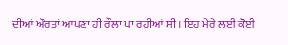ਦੀਆਂ ਔਰਤਾਂ ਆਪਣਾ ਹੀ ਰੌਲਾ ਪਾ ਰਹੀਆਂ ਸੀ। ਇਹ ਮੇਰੇ ਲਈ ਕੋਈ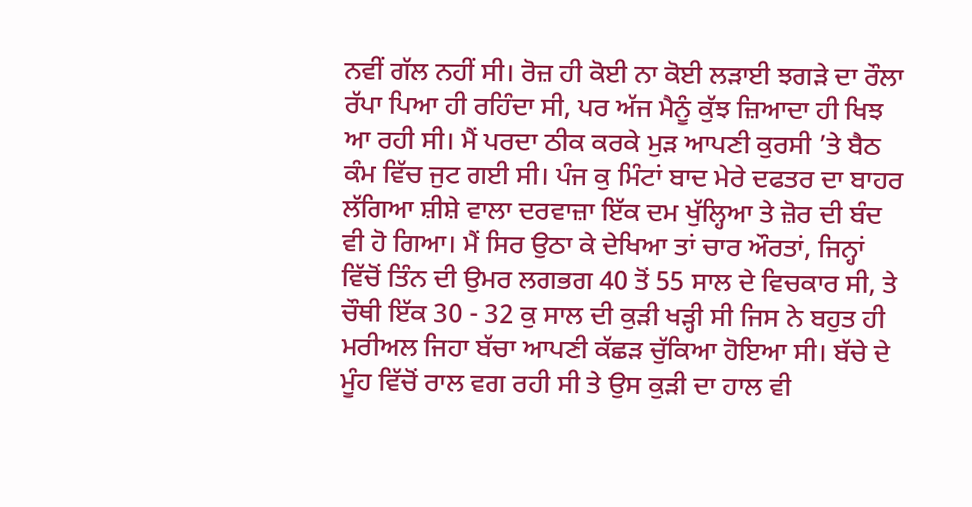ਨਵੀਂ ਗੱਲ ਨਹੀਂ ਸੀ। ਰੋਜ਼ ਹੀ ਕੋਈ ਨਾ ਕੋਈ ਲੜਾਈ ਝਗੜੇ ਦਾ ਰੌਲਾ ਰੱਪਾ ਪਿਆ ਹੀ ਰਹਿੰਦਾ ਸੀ, ਪਰ ਅੱਜ ਮੈਨੂੰ ਕੁੱਝ ਜ਼ਿਆਦਾ ਹੀ ਖਿਝ ਆ ਰਹੀ ਸੀ। ਮੈਂ ਪਰਦਾ ਠੀਕ ਕਰਕੇ ਮੁੜ ਆਪਣੀ ਕੁਰਸੀ ’ਤੇ ਬੈਠ ਕੰਮ ਵਿੱਚ ਜੁਟ ਗਈ ਸੀ। ਪੰਜ ਕੁ ਮਿੰਟਾਂ ਬਾਦ ਮੇਰੇ ਦਫਤਰ ਦਾ ਬਾਹਰ ਲੱਗਿਆ ਸ਼ੀਸ਼ੇ ਵਾਲਾ ਦਰਵਾਜ਼ਾ ਇੱਕ ਦਮ ਖੁੱਲ੍ਹਿਆ ਤੇ ਜ਼ੋਰ ਦੀ ਬੰਦ ਵੀ ਹੋ ਗਿਆ। ਮੈਂ ਸਿਰ ਉਠਾ ਕੇ ਦੇਖਿਆ ਤਾਂ ਚਾਰ ਔਰਤਾਂ, ਜਿਨ੍ਹਾਂ ਵਿੱਚੋਂ ਤਿੰਨ ਦੀ ਉਮਰ ਲਗਭਗ 40 ਤੋਂ 55 ਸਾਲ ਦੇ ਵਿਚਕਾਰ ਸੀ, ਤੇ ਚੌਥੀ ਇੱਕ 30 - 32 ਕੁ ਸਾਲ ਦੀ ਕੁੜੀ ਖੜ੍ਹੀ ਸੀ ਜਿਸ ਨੇ ਬਹੁਤ ਹੀ ਮਰੀਅਲ ਜਿਹਾ ਬੱਚਾ ਆਪਣੀ ਕੱਛੜ ਚੁੱਕਿਆ ਹੋਇਆ ਸੀ। ਬੱਚੇ ਦੇ ਮੂੰਹ ਵਿੱਚੋਂ ਰਾਲ ਵਗ ਰਹੀ ਸੀ ਤੇ ਉਸ ਕੁੜੀ ਦਾ ਹਾਲ ਵੀ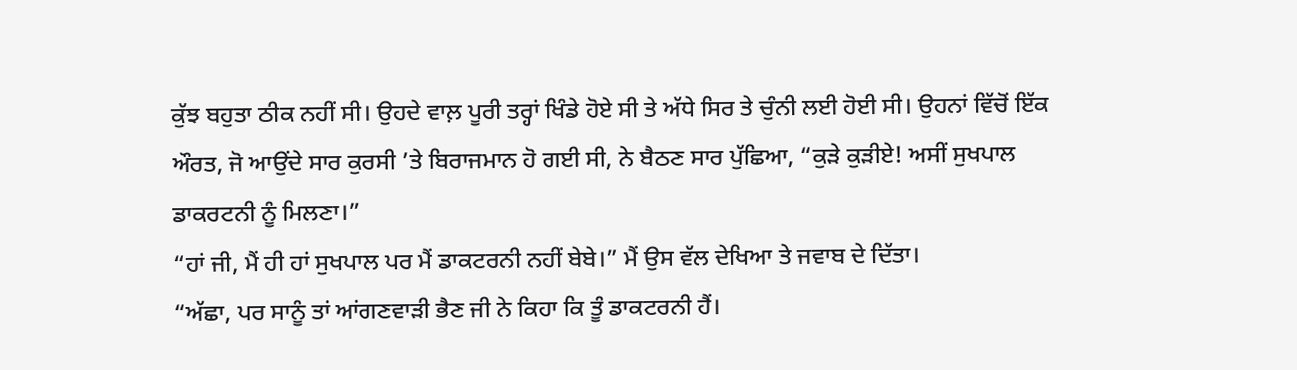ਕੁੱਝ ਬਹੁਤਾ ਠੀਕ ਨਹੀਂ ਸੀ। ਉਹਦੇ ਵਾਲ਼ ਪੂਰੀ ਤਰ੍ਹਾਂ ਖਿੰਡੇ ਹੋਏ ਸੀ ਤੇ ਅੱਧੇ ਸਿਰ ਤੇ ਚੁੰਨੀ ਲਈ ਹੋਈ ਸੀ। ਉਹਨਾਂ ਵਿੱਚੋਂ ਇੱਕ ਔਰਤ, ਜੋ ਆਉਂਦੇ ਸਾਰ ਕੁਰਸੀ ’ਤੇ ਬਿਰਾਜਮਾਨ ਹੋ ਗਈ ਸੀ, ਨੇ ਬੈਠਣ ਸਾਰ ਪੁੱਛਿਆ, “ਕੁੜੇ ਕੁੜੀਏ! ਅਸੀਂ ਸੁਖਪਾਲ ਡਾਕਰਟਨੀ ਨੂੰ ਮਿਲਣਾ।”
“ਹਾਂ ਜੀ, ਮੈਂ ਹੀ ਹਾਂ ਸੁਖਪਾਲ ਪਰ ਮੈਂ ਡਾਕਟਰਨੀ ਨਹੀਂ ਬੇਬੇ।” ਮੈਂ ਉਸ ਵੱਲ ਦੇਖਿਆ ਤੇ ਜਵਾਬ ਦੇ ਦਿੱਤਾ।
“ਅੱਛਾ, ਪਰ ਸਾਨੂੰ ਤਾਂ ਆਂਗਣਵਾੜੀ ਭੈਣ ਜੀ ਨੇ ਕਿਹਾ ਕਿ ਤੂੰ ਡਾਕਟਰਨੀ ਹੈਂ।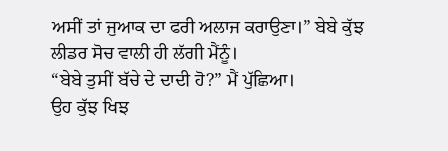ਅਸੀਂ ਤਾਂ ਜੁਆਕ ਦਾ ਫਰੀ ਅਲਾਜ ਕਰਾਉਣਾ।” ਬੇਬੇ ਕੁੱਝ ਲੀਡਰ ਸੋਚ ਵਾਲੀ ਹੀ ਲੱਗੀ ਮੈਂਨੂੰ।
“ਬੇਬੇ ਤੁਸੀਂ ਬੱਚੇ ਦੇ ਦਾਦੀ ਹੋ?” ਮੈਂ ਪੁੱਛਿਆ।
ਉਹ ਕੁੱਝ ਖਿਝ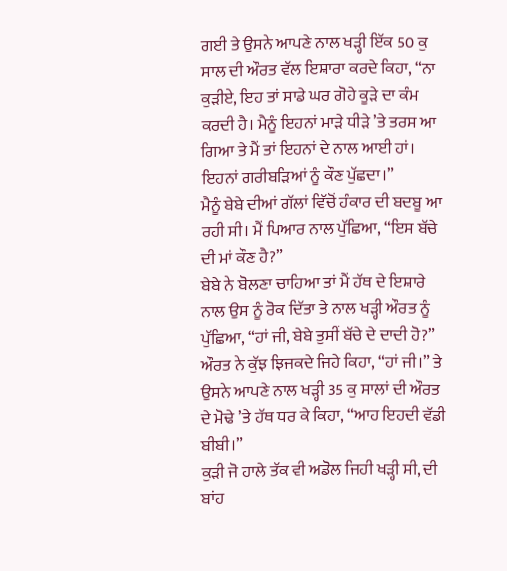ਗਈ ਤੇ ਉਸਨੇ ਆਪਣੇ ਨਾਲ ਖੜ੍ਹੀ ਇੱਕ 50 ਕੁ ਸਾਲ ਦੀ ਔਰਤ ਵੱਲ ਇਸ਼ਾਰਾ ਕਰਦੇ ਕਿਹਾ, “ਨਾ ਕੁੜੀਏ, ਇਹ ਤਾਂ ਸਾਡੇ ਘਰ ਗੋਹੇ ਕੂੜੇ ਦਾ ਕੰਮ ਕਰਦੀ ਹੈ। ਮੈਨੂੰ ਇਹਨਾਂ ਮਾੜੇ ਧੀੜੇ ’ਤੇ ਤਰਸ ਆ ਗਿਆ ਤੇ ਮੈਂ ਤਾਂ ਇਹਨਾਂ ਦੇ ਨਾਲ ਆਈ ਹਾਂ। ਇਹਨਾਂ ਗਰੀਬੜਿਆਂ ਨੂੰ ਕੌਣ ਪੁੱਛਦਾ।”
ਮੈਨੂੰ ਬੇਬੇ ਦੀਆਂ ਗੱਲਾਂ ਵਿੱਚੋਂ ਹੰਕਾਰ ਦੀ ਬਦਬੂ ਆ ਰਹੀ ਸੀ। ਮੈਂ ਪਿਆਰ ਨਾਲ ਪੁੱਛਿਆ, “ਇਸ ਬੱਚੇ ਦੀ ਮਾਂ ਕੌਣ ਹੈ?”
ਬੇਬੇ ਨੇ ਬੋਲਣਾ ਚਾਹਿਆ ਤਾਂ ਮੈਂ ਹੱਥ ਦੇ ਇਸ਼ਾਰੇ ਨਾਲ ਉਸ ਨੂੰ ਰੋਕ ਦਿੱਤਾ ਤੇ ਨਾਲ ਖੜ੍ਹੀ ਔਰਤ ਨੂੰ ਪੁੱਛਿਆ, “ਹਾਂ ਜੀ, ਬੇਬੇ ਤੁਸੀਂ ਬੱਚੇ ਦੇ ਦਾਦੀ ਹੋ?”
ਔਰਤ ਨੇ ਕੁੱਝ ਝਿਜਕਦੇ ਜਿਹੇ ਕਿਹਾ, “ਹਾਂ ਜੀ।” ਤੇ ਉਸਨੇ ਆਪਣੇ ਨਾਲ ਖੜ੍ਹੀ 35 ਕੁ ਸਾਲਾਂ ਦੀ ਔਰਤ ਦੇ ਮੋਢੇ ’ਤੇ ਹੱਥ ਧਰ ਕੇ ਕਿਹਾ, “ਆਹ ਇਹਦੀ ਵੱਡੀ ਬੀਬੀ।”
ਕੁੜੀ ਜੋ ਹਾਲੇ ਤੱਕ ਵੀ ਅਡੋਲ ਜਿਹੀ ਖੜ੍ਹੀ ਸੀ, ਦੀ ਬਾਂਹ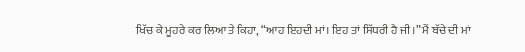ਖਿੱਚ ਕੇ ਮੂਹਰੇ ਕਰ ਲਿਆ ਤੇ ਕਿਹਾ, “ਆਹ ਇਹਦੀ ਮਾਂ। ਇਹ ਤਾਂ ਸਿੱਧਰੀ ਹੈ ਜੀ।” ਮੈਂ ਬੱਚੇ ਦੀ ਮਾਂ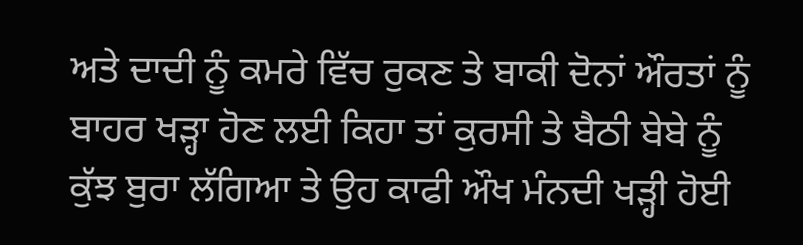ਅਤੇ ਦਾਦੀ ਨੂੰ ਕਮਰੇ ਵਿੱਚ ਰੁਕਣ ਤੇ ਬਾਕੀ ਦੋਨਾਂ ਔਰਤਾਂ ਨੂੰ ਬਾਹਰ ਖੜ੍ਹਾ ਹੋਣ ਲਈ ਕਿਹਾ ਤਾਂ ਕੁਰਸੀ ਤੇ ਬੈਠੀ ਬੇਬੇ ਨੂੰ ਕੁੱਝ ਬੁਰਾ ਲੱਗਿਆ ਤੇ ਉਹ ਕਾਫੀ ਔਖ ਮੰਨਦੀ ਖੜ੍ਹੀ ਹੋਈ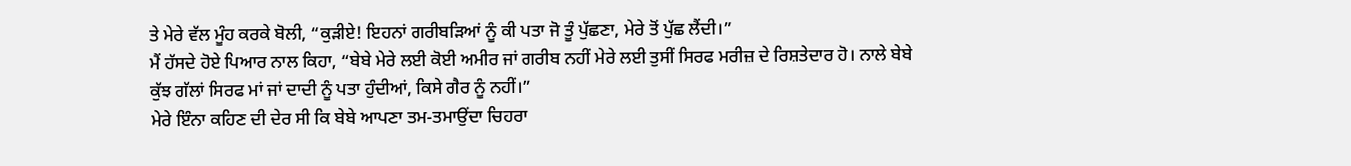ਤੇ ਮੇਰੇ ਵੱਲ ਮੂੰਹ ਕਰਕੇ ਬੋਲੀ, “ਕੁੜੀਏ! ਇਹਨਾਂ ਗਰੀਬੜਿਆਂ ਨੂੰ ਕੀ ਪਤਾ ਜੋ ਤੂੰ ਪੁੱਛਣਾ, ਮੇਰੇ ਤੋਂ ਪੁੱਛ ਲੈਂਦੀ।”
ਮੈਂ ਹੱਸਦੇ ਹੋਏ ਪਿਆਰ ਨਾਲ ਕਿਹਾ, “ਬੇਬੇ ਮੇਰੇ ਲਈ ਕੋਈ ਅਮੀਰ ਜਾਂ ਗਰੀਬ ਨਹੀਂ ਮੇਰੇ ਲਈ ਤੁਸੀਂ ਸਿਰਫ ਮਰੀਜ਼ ਦੇ ਰਿਸ਼ਤੇਦਾਰ ਹੋ। ਨਾਲੇ ਬੇਬੇ ਕੁੱਝ ਗੱਲਾਂ ਸਿਰਫ ਮਾਂ ਜਾਂ ਦਾਦੀ ਨੂੰ ਪਤਾ ਹੁੰਦੀਆਂ, ਕਿਸੇ ਗੈਰ ਨੂੰ ਨਹੀਂ।”
ਮੇਰੇ ਇੰਨਾ ਕਹਿਣ ਦੀ ਦੇਰ ਸੀ ਕਿ ਬੇਬੇ ਆਪਣਾ ਤਮ-ਤਮਾਉਂਦਾ ਚਿਹਰਾ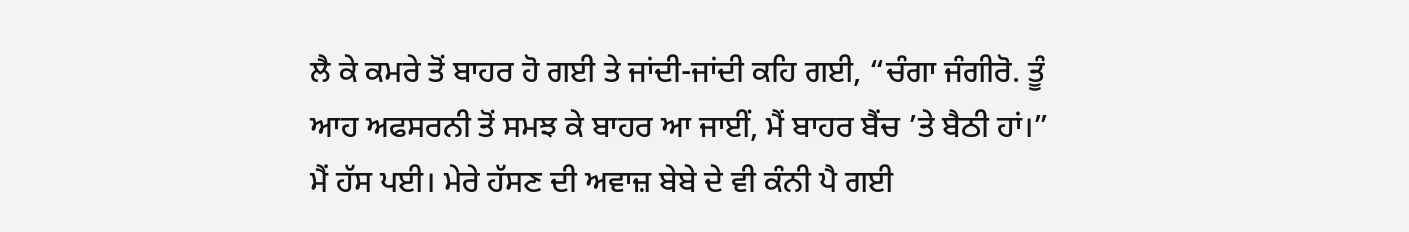ਲੈ ਕੇ ਕਮਰੇ ਤੋਂ ਬਾਹਰ ਹੋ ਗਈ ਤੇ ਜਾਂਦੀ-ਜਾਂਦੀ ਕਹਿ ਗਈ, “ਚੰਗਾ ਜੰਗੀਰੋ. ਤੂੰ ਆਹ ਅਫਸਰਨੀ ਤੋਂ ਸਮਝ ਕੇ ਬਾਹਰ ਆ ਜਾਈਂ, ਮੈਂ ਬਾਹਰ ਬੈਂਚ ’ਤੇ ਬੈਠੀ ਹਾਂ।”
ਮੈਂ ਹੱਸ ਪਈ। ਮੇਰੇ ਹੱਸਣ ਦੀ ਅਵਾਜ਼ ਬੇਬੇ ਦੇ ਵੀ ਕੰਨੀ ਪੈ ਗਈ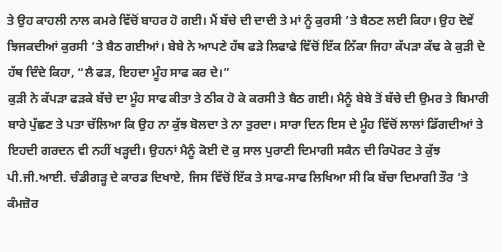ਤੇ ਉਹ ਕਾਹਲੀ ਨਾਲ ਕਮਰੇ ਵਿੱਚੋਂ ਬਾਹਰ ਹੋ ਗਈ। ਮੈਂ ਬੱਚੇ ਦੀ ਦਾਦੀ ਤੇ ਮਾਂ ਨੂੰ ਕੁਰਸੀ ’ਤੇ ਬੈਠਣ ਲਈ ਕਿਹਾ। ਉਹ ਦੋਵੇਂ ਝਿਜਕਦੀਆਂ ਕੁਰਸੀ ’ਤੇ ਬੈਠ ਗਈਆਂ। ਬੇਬੇ ਨੇ ਆਪਣੇ ਹੱਥ ਫੜੇ ਲਿਫਾਫੇ ਵਿੱਚੋਂ ਇੱਕ ਨਿੱਕਾ ਜਿਹਾ ਕੱਪੜਾ ਕੱਢ ਕੇ ਕੁੜੀ ਦੇ ਹੱਥ ਦਿੰਦੇ ਕਿਹਾ, “ਲੈ ਫੜ, ਇਹਦਾ ਮੂੰਹ ਸਾਫ ਕਰ ਦੇ।”
ਕੁੜੀ ਨੇ ਕੱਪੜਾ ਫੜਕੇ ਬੱਚੇ ਦਾ ਮੂੰਹ ਸਾਫ ਕੀਤਾ ਤੇ ਠੀਕ ਹੋ ਕੇ ਕਰਸੀ ਤੇ ਬੈਠ ਗਈ। ਮੈਨੂੰ ਬੇਬੇ ਤੋਂ ਬੱਚੇ ਦੀ ਉਮਰ ਤੇ ਬਿਮਾਰੀ ਬਾਰੇ ਪੁੱਛਣ ਤੇ ਪਤਾ ਚੱਲਿਆ ਕਿ ਉਹ ਨਾ ਕੁੱਝ ਬੋਲਦਾ ਤੇ ਨਾ ਤੁਰਦਾ। ਸਾਰਾ ਦਿਨ ਇਸ ਦੇ ਮੂੰਹ ਵਿੱਚੋਂ ਲਾਲਾਂ ਡਿੱਗਦੀਆਂ ਤੇ ਇਹਦੀ ਗਰਦਨ ਵੀ ਨਹੀਂ ਖੜ੍ਹਦੀ। ਉਹਨਾਂ ਮੈਨੂੰ ਕੋਈ ਦੋ ਕੁ ਸਾਲ ਪੁਰਾਣੀ ਦਿਮਾਗੀ ਸਕੈਨ ਦੀ ਰਿਪੋਰਟ ਤੇ ਕੁੱਝ ਪੀ.ਜੀ.ਆਈ. ਚੰਡੀਗੜ੍ਹ ਦੇ ਕਾਰਡ ਦਿਖਾਏ, ਜਿਸ ਵਿੱਚੋਂ ਇੱਕ ਤੇ ਸਾਫ-ਸਾਫ ਲਿਖਿਆ ਸੀ ਕਿ ਬੱਚਾ ਦਿਮਾਗੀ ਤੌਰ ’ਤੇ ਕੰਮਜ਼ੋਰ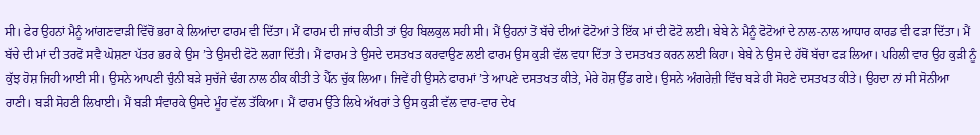ਸੀ। ਫੇਰ ਉਹਨਾਂ ਮੈਨੂੰ ਆਂਗਣਵਾੜੀ ਵਿੱਚੋਂ ਭਰਾ ਕੇ ਲਿਆਂਦਾ ਫਾਰਮ ਵੀ ਦਿੱਤਾ। ਮੈਂ ਫਾਰਮ ਦੀ ਜਾਂਚ ਕੀਤੀ ਤਾਂ ਉਹ ਬਿਲਕੁਲ ਸਹੀ ਸੀ। ਮੈਂ ਉਹਨਾਂ ਤੋਂ ਬੱਚੇ ਦੀਆਂ ਫੋਟੋਆਂ ਤੇ ਇੱਕ ਮਾਂ ਦੀ ਫੋਟੋ ਲਈ। ਬੇਬੇ ਨੇ ਮੈਨੂੰ ਫੋਟੋਆਂ ਦੇ ਨਾਲ-ਨਾਲ ਆਧਾਰ ਕਾਰਡ ਵੀ ਫੜਾ ਦਿੱਤਾ। ਮੈਂ ਬੱਚੇ ਦੀ ਮਾਂ ਦੀ ਤਰਫੋਂ ਸਵੈ ਘੋਸ਼ਣਾ ਪੱਤਰ ਭਰ ਕੇ ਉਸ ’ਤੇ ਉਸਦੀ ਫੋਟੋ ਲਗਾ ਦਿੱਤੀ। ਮੈਂ ਫਾਰਮ ਤੇ ਉਸਦੇ ਦਸਤਖਤ ਕਰਵਾਉਣ ਲਈ ਫਾਰਮ ਉਸ ਕੁੜੀ ਵੱਲ ਵਧਾ ਦਿੱਤਾ ਤੇ ਦਸਤਖਤ ਕਰਨ ਲਈ ਕਿਹਾ। ਬੇਬੇ ਨੇ ਉਸ ਦੇ ਹੱਥੋਂ ਬੱਚਾ ਫੜ ਲਿਆ। ਪਹਿਲੀ ਵਾਰ ਉਹ ਕੁੜੀ ਨੂੰ ਕੁੱਝ ਹੋਸ਼ ਜਿਹੀ ਆਈ ਸੀ। ਉਸਨੇ ਆਪਣੀ ਚੁੰਨੀ ਬੜੇ ਸੁਚੱਜੇ ਢੰਗ ਨਾਲ ਠੀਕ ਕੀਤੀ ਤੇ ਪੈੱਨ ਚੁੱਕ ਲਿਆ। ਜਿਵੇਂ ਹੀ ਉਸਨੇ ਫਾਰਮਾਂ ’ਤੇ ਆਪਣੇ ਦਸਤਖਤ ਕੀਤੇ, ਮੇਰੇ ਹੋਸ਼ ਉੱਡ ਗਏ। ਉਸਨੇ ਅੰਗਰੇਜ਼ੀ ਵਿੱਚ ਬੜੇ ਹੀ ਸੋਹਣੇ ਦਸਤਖਤ ਕੀਤੇ। ਉਹਦਾ ਨਾਂ ਸੀ ਸੋਨੀਆ ਰਾਣੀ। ਬੜੀ ਸੋਹਣੀ ਲਿਖਾਈ। ਮੈਂ ਬੜੀ ਸੰਵਾਰਕੇ ਉਸਦੇ ਮੂੰਹ ਵੱਲ ਤੱਕਿਆ। ਮੈਂ ਫਾਰਮ ਉੱਤੇ ਲਿਖੇ ਅੱਖਰਾਂ ਤੇ ਉਸ ਕੁੜੀ ਵੱਲ ਵਾਰ-ਵਾਰ ਦੇਖ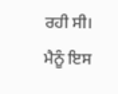ਰਹੀ ਸੀ। ਮੈਨੂੰ ਇਸ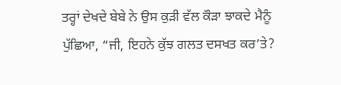ਤਰ੍ਹਾਂ ਦੇਖਦੇ ਬੇਬੇ ਨੇ ਉਸ ਕੁੜੀ ਵੱਲ ਕੌੜਾ ਝਾਕਦੇ ਮੈਨੂੰ ਪੁੱਛਿਆ, “ਜੀ, ਇਹਨੇ ਕੁੱਝ ਗਲਤ ਦਸਖਤ ਕਰ’ਤੇ?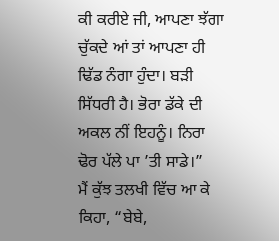ਕੀ ਕਰੀਏ ਜੀ, ਆਪਣਾ ਝੱਗਾ ਚੁੱਕਦੇ ਆਂ ਤਾਂ ਆਪਣਾ ਹੀ ਢਿੱਡ ਨੰਗਾ ਹੁੰਦਾ। ਬੜੀ ਸਿੱਧਰੀ ਹੈ। ਭੋਰਾ ਡੱਕੇ ਦੀ ਅਕਲ ਨੀਂ ਇਹਨੂੰ। ਨਿਰਾ ਢੋਰ ਪੱਲੇ ਪਾ ’ਤੀ ਸਾਡੇ।”
ਮੈਂ ਕੁੱਝ ਤਲਖੀ ਵਿੱਚ ਆ ਕੇ ਕਿਹਾ, “ਬੇਬੇ,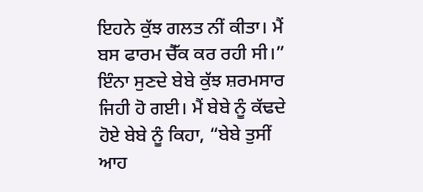ਇਹਨੇ ਕੁੱਝ ਗਲਤ ਨੀਂ ਕੀਤਾ। ਮੈਂ ਬਸ ਫਾਰਮ ਚੈੱਕ ਕਰ ਰਹੀ ਸੀ।”
ਇੰਨਾ ਸੁਣਦੇ ਬੇਬੇ ਕੁੱਝ ਸ਼ਰਮਸਾਰ ਜਿਹੀ ਹੋ ਗਈ। ਮੈਂ ਬੇਬੇ ਨੂੰ ਕੱਢਦੇ ਹੋਏ ਬੇਬੇ ਨੂੰ ਕਿਹਾ, “ਬੇਬੇ ਤੁਸੀਂ ਆਹ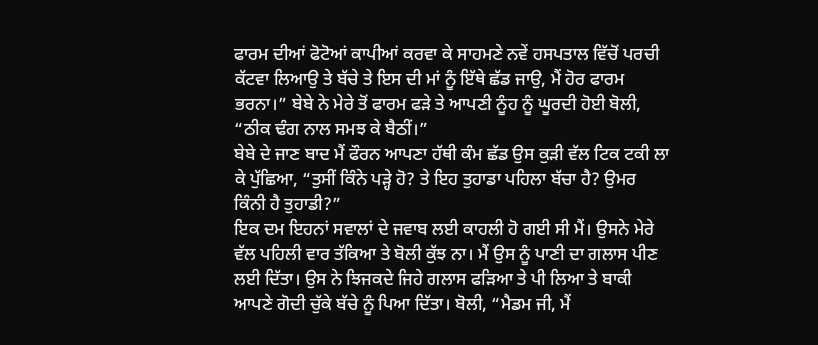ਫਾਰਮ ਦੀਆਂ ਫੋਟੋਆਂ ਕਾਪੀਆਂ ਕਰਵਾ ਕੇ ਸਾਹਮਣੇ ਨਵੇਂ ਹਸਪਤਾਲ ਵਿੱਚੋਂ ਪਰਚੀ ਕੱਟਵਾ ਲਿਆਉ ਤੇ ਬੱਚੇ ਤੇ ਇਸ ਦੀ ਮਾਂ ਨੂੰ ਇੱਥੇ ਛੱਡ ਜਾਉ, ਮੈਂ ਹੋਰ ਫਾਰਮ ਭਰਨਾ।” ਬੇਬੇ ਨੇ ਮੇਰੇ ਤੋਂ ਫਾਰਮ ਫੜੇ ਤੇ ਆਪਣੀ ਨੂੰਹ ਨੂੰ ਘੂਰਦੀ ਹੋਈ ਬੋਲੀ, “ਠੀਕ ਢੰਗ ਨਾਲ ਸਮਝ ਕੇ ਬੈਠੀਂ।”
ਬੇਬੇ ਦੇ ਜਾਣ ਬਾਦ ਮੈਂ ਫੌਰਨ ਆਪਣਾ ਹੱਥੀ ਕੰਮ ਛੱਡ ਉਸ ਕੁੜੀ ਵੱਲ ਟਿਕ ਟਕੀ ਲਾ ਕੇ ਪੁੱਛਿਆ, “ਤੁਸੀਂ ਕਿੰਨੇ ਪੜ੍ਹੇ ਹੋ? ਤੇ ਇਹ ਤੁਹਾਡਾ ਪਹਿਲਾ ਬੱਚਾ ਹੈ? ਉਮਰ ਕਿੰਨੀ ਹੈ ਤੁਹਾਡੀ?”
ਇਕ ਦਮ ਇਹਨਾਂ ਸਵਾਲਾਂ ਦੇ ਜਵਾਬ ਲਈ ਕਾਹਲੀ ਹੋ ਗਈ ਸੀ ਮੈਂ। ਉਸਨੇ ਮੇਰੇ ਵੱਲ ਪਹਿਲੀ ਵਾਰ ਤੱਕਿਆ ਤੇ ਬੋਲੀ ਕੁੱਝ ਨਾ। ਮੈਂ ਉਸ ਨੂੰ ਪਾਣੀ ਦਾ ਗਲਾਸ ਪੀਣ ਲਈ ਦਿੱਤਾ। ਉਸ ਨੇ ਝਿਜਕਦੇ ਜਿਹੇ ਗਲਾਸ ਫੜਿਆ ਤੇ ਪੀ ਲਿਆ ਤੇ ਬਾਕੀ ਆਪਣੇ ਗੋਦੀ ਚੁੱਕੇ ਬੱਚੇ ਨੂੰ ਪਿਆ ਦਿੱਤਾ। ਬੋਲੀ, “ਮੈਡਮ ਜੀ, ਮੈਂ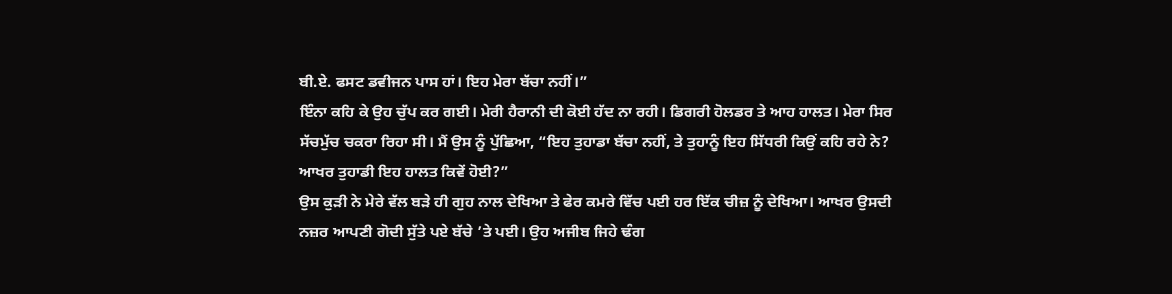ਬੀ.ਏ. ਫਸਟ ਡਵੀਜਨ ਪਾਸ ਹਾਂ। ਇਹ ਮੇਰਾ ਬੱਚਾ ਨਹੀਂ।”
ਇੰਨਾ ਕਹਿ ਕੇ ਉਹ ਚੁੱਪ ਕਰ ਗਈ। ਮੇਰੀ ਹੈਰਾਨੀ ਦੀ ਕੋਈ ਹੱਦ ਨਾ ਰਹੀ। ਡਿਗਰੀ ਹੋਲਡਰ ਤੇ ਆਹ ਹਾਲਤ। ਮੇਰਾ ਸਿਰ ਸੱਚਮੁੱਚ ਚਕਰਾ ਰਿਹਾ ਸੀ। ਮੈਂ ਉਸ ਨੂੰ ਪੁੱਛਿਆ, “ਇਹ ਤੁਹਾਡਾ ਬੱਚਾ ਨਹੀਂ, ਤੇ ਤੁਹਾਨੂੰ ਇਹ ਸਿੱਧਰੀ ਕਿਉਂ ਕਹਿ ਰਹੇ ਨੇ? ਆਖਰ ਤੁਹਾਡੀ ਇਹ ਹਾਲਤ ਕਿਵੇਂ ਹੋਈ?”
ਉਸ ਕੁੜੀ ਨੇ ਮੇਰੇ ਵੱਲ ਬੜੇ ਹੀ ਗੁਹ ਨਾਲ ਦੇਖਿਆ ਤੇ ਫੇਰ ਕਮਰੇ ਵਿੱਚ ਪਈ ਹਰ ਇੱਕ ਚੀਜ਼ ਨੂੰ ਦੇਖਿਆ। ਆਖਰ ਉਸਦੀ ਨਜ਼ਰ ਆਪਣੀ ਗੋਦੀ ਸੁੱਤੇ ਪਏ ਬੱਚੇ ’ਤੇ ਪਈ। ਉਹ ਅਜੀਬ ਜਿਹੇ ਢੰਗ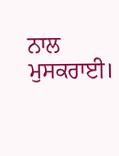ਨਾਲ ਮੁਸਕਰਾਈ।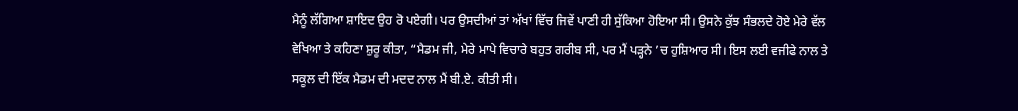ਮੈਨੂੰ ਲੱਗਿਆ ਸ਼ਾਇਦ ਉਹ ਰੋ ਪਏਗੀ। ਪਰ ਉਸਦੀਆਂ ਤਾਂ ਅੱਖਾਂ ਵਿੱਚ ਜਿਵੇਂ ਪਾਣੀ ਹੀ ਸੁੱਕਿਆ ਹੋਇਆ ਸੀ। ਉਸਨੇ ਕੁੱਝ ਸੰਭਲਦੇ ਹੋਏ ਮੇਰੇ ਵੱਲ ਵੇਖਿਆ ਤੇ ਕਹਿਣਾ ਸ਼ੁਰੂ ਕੀਤਾ, “ਮੈਡਮ ਜੀ, ਮੇਰੇ ਮਾਪੇ ਵਿਚਾਰੇ ਬਹੁਤ ਗਰੀਬ ਸੀ, ਪਰ ਮੈਂ ਪੜ੍ਹਨੇ ’ਚ ਹੁਸ਼ਿਆਰ ਸੀ। ਇਸ ਲਈ ਵਜੀਫੇ ਨਾਲ ਤੇ ਸਕੂਲ ਦੀ ਇੱਕ ਮੈਡਮ ਦੀ ਮਦਦ ਨਾਲ ਮੈਂ ਬੀ.ਏ. ਕੀਤੀ ਸੀ।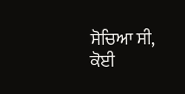ਸੋਚਿਆ ਸੀ, ਕੋਈ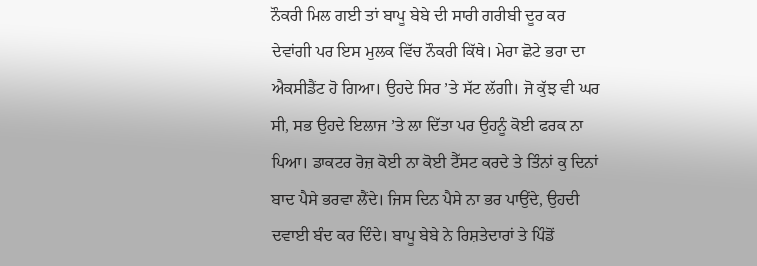ਨੌਕਰੀ ਮਿਲ ਗਈ ਤਾਂ ਬਾਪੂ ਬੇਬੇ ਦੀ ਸਾਰੀ ਗਰੀਬੀ ਦੂਰ ਕਰ ਦੇਵਾਂਗੀ ਪਰ ਇਸ ਮੁਲਕ ਵਿੱਚ ਨੌਕਰੀ ਕਿੱਥੇ। ਮੇਰਾ ਛੋਟੇ ਭਰਾ ਦਾ ਐਕਸੀਡੈਂਟ ਹੋ ਗਿਆ। ਉਹਦੇ ਸਿਰ ’ਤੇ ਸੱਟ ਲੱਗੀ। ਜੋ ਕੁੱਝ ਵੀ ਘਰ ਸੀ, ਸਭ ਉਹਦੇ ਇਲਾਜ ’ਤੇ ਲਾ ਦਿੱਤਾ ਪਰ ਉਹਨੂੰ ਕੋਈ ਫਰਕ ਨਾ ਪਿਆ। ਡਾਕਟਰ ਰੋਜ਼ ਕੋਈ ਨਾ ਕੋਈ ਟੈੱਸਟ ਕਰਦੇ ਤੇ ਤਿੰਨਾਂ ਕੁ ਦਿਨਾਂ ਬਾਦ ਪੈਸੇ ਭਰਵਾ ਲੈਂਦੇ। ਜਿਸ ਦਿਨ ਪੈਸੇ ਨਾ ਭਰ ਪਾਉਂਦੇ, ਉਹਦੀ ਦਵਾਈ ਬੰਦ ਕਰ ਦਿੰਦੇ। ਬਾਪੂ ਬੇਬੇ ਨੇ ਰਿਸ਼ਤੇਦਾਰਾਂ ਤੇ ਪਿੰਡੋਂ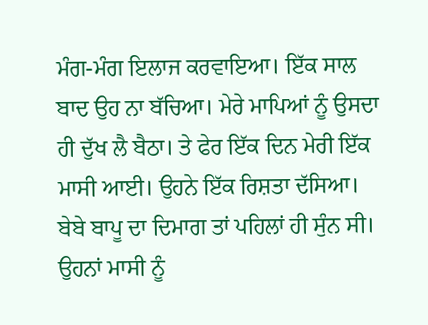ਮੰਗ-ਮੰਗ ਇਲਾਜ ਕਰਵਾਇਆ। ਇੱਕ ਸਾਲ ਬਾਦ ਉਹ ਨਾ ਬੱਚਿਆ। ਮੇਰੇ ਮਾਪਿਆਂ ਨੂੰ ਉਸਦਾ ਹੀ ਦੁੱਖ ਲੈ ਬੈਠਾ। ਤੇ ਫੇਰ ਇੱਕ ਦਿਨ ਮੇਰੀ ਇੱਕ ਮਾਸੀ ਆਈ। ਉਹਨੇ ਇੱਕ ਰਿਸ਼ਤਾ ਦੱਸਿਆ। ਬੇਬੇ ਬਾਪੂ ਦਾ ਦਿਮਾਗ ਤਾਂ ਪਹਿਲਾਂ ਹੀ ਸੁੰਨ ਸੀ। ਉਹਨਾਂ ਮਾਸੀ ਨੂੰ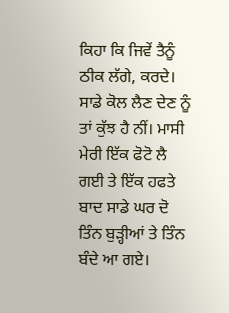ਕਿਹਾ ਕਿ ਜਿਵੇਂ ਤੈਨੂੰ ਠੀਕ ਲੱਗੇ, ਕਰਦੇ। ਸਾਡੇ ਕੋਲ ਲੈਣ ਦੇਣ ਨੂੰ ਤਾਂ ਕੁੱਝ ਹੈ ਨੀਂ। ਮਾਸੀ ਮੇਰੀ ਇੱਕ ਫੋਟੋ ਲੈ ਗਈ ਤੇ ਇੱਕ ਹਫਤੇ ਬਾਦ ਸਾਡੇ ਘਰ ਦੋ ਤਿੰਨ ਬੁੜ੍ਹੀਆਂ ਤੇ ਤਿੰਨ ਬੰਦੇ ਆ ਗਏ।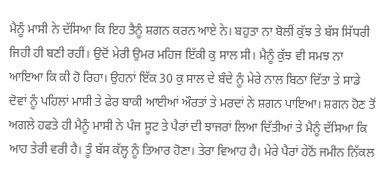ਮੈਨੂੰ ਮਾਸੀ ਨੇ ਦੱਸਿਆ ਕਿ ਇਹ ਤੈਨੂੰ ਸ਼ਗਨ ਕਰਨ ਆਏ ਨੇ। ਬਹੁਤਾ ਨਾ ਬੋਲੀਂ ਕੁੱਝ ਤੇ ਬੱਸ ਸਿੱਧਰੀ ਜਿਹੀ ਹੀ ਬਣੀ ਰਹੀਂ। ਉਦੋਂ ਮੇਰੀ ਉਮਰ ਮਹਿਜ ਇੱਕੀ ਕੁ ਸਾਲ ਸੀ। ਮੈਨੂੰ ਕੁੱਝ ਵੀ ਸਮਝ ਨਾ ਆਇਆ ਕਿ ਕੀ ਹੋ ਰਿਹਾ। ਉਹਨਾਂ ਇੱਕ 30 ਕੁ ਸਾਲ ਦੇ ਬੰਦੇ ਨੂੰ ਮੇਰੇ ਨਾਲ ਬਿਠਾ ਦਿੱਤਾ ਤੇ ਸਾਡੇ ਦੋਵਾਂ ਨੂੰ ਪਹਿਲਾਂ ਮਾਸੀ ਤੇ ਫੇਰ ਬਾਕੀ ਆਈਆਂ ਔਰਤਾਂ ਤੇ ਮਰਦਾਂ ਨੇ ਸ਼ਗਨ ਪਾਇਆ। ਸ਼ਗਨ ਹੋਣ ਤੋਂ ਅਗਲੇ ਹਫਤੇ ਹੀ ਮੈਨੂੰ ਮਾਸੀ ਨੇ ਪੰਜ ਸੂਟ ਤੇ ਪੈਰਾਂ ਦੀ ਝਾਜਰਾਂ ਲਿਆ ਦਿੱਤੀਆਂ ਤੇ ਮੈਨੂੰ ਦੱਸਿਆ ਕਿ ਆਹ ਤੇਰੀ ਵਰੀ ਹੈ। ਤੂੰ ਬੱਸ ਕੱਲ੍ਹ ਨੂੰ ਤਿਆਰ ਹੋਣਾ। ਤੇਰਾ ਵਿਆਹ ਹੈ। ਮੇਰੇ ਪੈਰਾਂ ਹੇਠੋਂ ਜਮੀਨ ਨਿੱਕਲ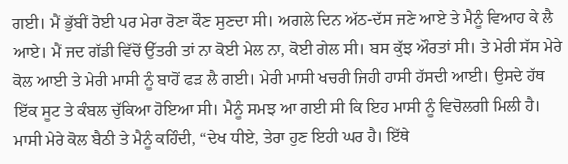ਗਈ। ਮੈਂ ਭੁੱਬੀਂ ਰੋਈ ਪਰ ਮੇਰਾ ਰੋਣਾ ਕੌਣ ਸੁਣਦਾ ਸੀ। ਅਗਲੇ ਦਿਨ ਅੱਠ-ਦੱਸ ਜਣੇ ਆਏ ਤੇ ਮੈਨੂੰ ਵਿਆਹ ਕੇ ਲੈ ਆਏ। ਮੈਂ ਜਦ ਗੱਡੀ ਵਿੱਚੋਂ ਉੱਤਰੀ ਤਾਂ ਨਾ ਕੋਈ ਮੇਲ ਨਾ, ਕੋਈ ਗੇਲ ਸੀ। ਬਸ ਕੁੱਝ ਔਰਤਾਂ ਸੀ। ਤੇ ਮੇਰੀ ਸੱਸ ਮੇਰੇ ਕੋਲ ਆਈ ਤੇ ਮੇਰੀ ਮਾਸੀ ਨੂੰ ਬਾਹੋਂ ਫੜ ਲੈ ਗਈ। ਮੇਰੀ ਮਾਸੀ ਖਚਰੀ ਜਿਹੀ ਹਾਸੀ ਹੱਸਦੀ ਆਈ। ਉਸਦੇ ਹੱਥ ਇੱਕ ਸੂਟ ਤੇ ਕੰਬਲ ਚੁੱਕਿਆ ਹੋਇਆ ਸੀ। ਮੈਨੂੰ ਸਮਝ ਆ ਗਈ ਸੀ ਕਿ ਇਹ ਮਾਸੀ ਨੂੰ ਵਿਚੋਲਗੀ ਮਿਲੀ ਹੈ। ਮਾਸੀ ਮੇਰੇ ਕੋਲ ਬੈਠੀ ਤੇ ਮੈਨੂੰ ਕਹਿੰਦੀ, “ਦੇਖ ਧੀਏ, ਤੇਰਾ ਹੁਣ ਇਹੀ ਘਰ ਹੈ। ਇੱਥੇ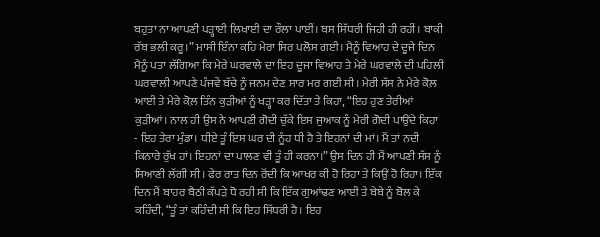ਬਹੁਤਾ ਨਾ ਆਪਣੀ ਪੜ੍ਹਾਈ ਲਿਖਾਈ ਦਾ ਰੌਲਾ ਪਾਈਂ। ਬਸ ਸਿੱਧਰੀ ਜਿਹੀ ਹੀ ਰਹੀਂ। ਬਾਕੀ ਰੱਬ ਭਲੀ ਕਰੂ।” ਮਾਸੀ ਇੰਨਾ ਕਹਿ ਮੇਰਾ ਸਿਰ ਪਲੋਸ ਗਈ। ਮੈਨੂੰ ਵਿਆਹ ਦੇ ਦੂਜੇ ਦਿਨ ਮੈਨੂੰ ਪਤਾ ਲੱਗਿਆ ਕਿ ਮੇਰੇ ਘਰਵਾਲੇ ਦਾ ਇਹ ਦੂਜਾ ਵਿਆਹ ਤੇ ਮੇਰੇ ਘਰਵਾਲੇ ਦੀ ਪਹਿਲੀ ਘਰਵਾਲੀ ਆਪਣੇ ਪੰਜਵੇਂ ਬੱਚੇ ਨੂੰ ਜਨਮ ਦੇਣ ਸਾਰ ਮਰ ਗਈ ਸੀ। ਮੇਰੀ ਸੱਸ ਨੇ ਮੇਰੇ ਕੋਲ਼ ਆਈ ਤੇ ਮੇਰੇ ਕੋਲ਼ ਤਿੰਨ ਕੁੜੀਆਂ ਨੂੰ ਖੜ੍ਹਾ ਕਰ ਦਿੱਤਾ ਤੇ ਕਿਹਾ, “ਇਹ ਹੁਣ ਤੇਰੀਆਂ ਕੁੜੀਆਂ। ਨਾਲ ਹੀ ਉਸ ਨੇ ਆਪਣੀ ਗੋਦੀ ਚੁੱਕੇ ਇਸ ਜੁਆਕ ਨੂੰ ਮੇਰੀ ਗੋਦੀ ਪਾਉਂਦੇ ਕਿਹਾ - ਇਹ ਤੇਰਾ ਮੁੰਡਾ। ਧੀਏ ਤੂੰ ਇਸ ਘਰ ਦੀ ਨੂੰਹ ਧੀ ਹੈ ਤੇ ਇਹਨਾਂ ਦੀ ਮਾਂ। ਮੈਂ ਤਾਂ ਨਦੀ ਕਿਨਾਰੇ ਰੁੱਖ ਹਾਂ। ਇਹਨਾਂ ਦਾ ਪਾਲਣ ਵੀ ਤੂੰ ਹੀ ਕਰਨਾ।” ਉਸ ਦਿਨ ਹੀ ਮੈਂ ਆਪਣੀ ਸੱਸ ਨੂੰ ਸਿਆਣੀ ਲੱਗੀ ਸੀ। ਫੇਰ ਰਾਤ ਦਿਨ ਰੋਂਦੀ ਕਿ ਆਖਰ ਕੀ ਹੋ ਰਿਹਾ ਤੇ ਕਿਉਂ ਹੋ ਰਿਹਾ। ਇੱਕ ਦਿਨ ਮੈਂ ਬਾਹਰ ਬੈਠੀ ਕੱਪੜੇ ਧੋ ਰਹੀ ਸੀ ਕਿ ਇੱਕ ਗੁਆਂਢਣ ਆਈ ਤੇ ਬੇਬੇ ਨੂੰ ਬੋਲ ਕੇ ਕਹਿੰਦੀ, “ਤੂੰ ਤਾਂ ਕਹਿੰਦੀ ਸੀ ਕਿ ਇਹ ਸਿੱਧਰੀ ਹੈ। ਇਹ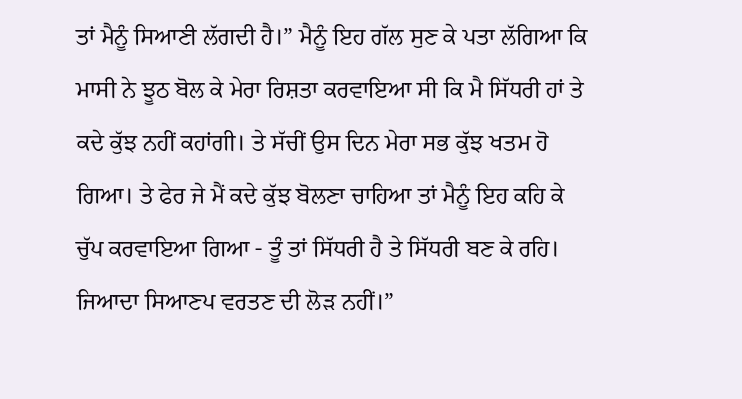ਤਾਂ ਮੈਨੂੰ ਸਿਆਣੀ ਲੱਗਦੀ ਹੈ।” ਮੈਨੂੰ ਇਹ ਗੱਲ ਸੁਣ ਕੇ ਪਤਾ ਲੱਗਿਆ ਕਿ ਮਾਸੀ ਨੇ ਝੂਠ ਬੋਲ ਕੇ ਮੇਰਾ ਰਿਸ਼ਤਾ ਕਰਵਾਇਆ ਸੀ ਕਿ ਮੈ ਸਿੱਧਰੀ ਹਾਂ ਤੇ ਕਦੇ ਕੁੱਝ ਨਹੀਂ ਕਹਾਂਗੀ। ਤੇ ਸੱਚੀਂ ਉਸ ਦਿਨ ਮੇਰਾ ਸਭ ਕੁੱਝ ਖਤਮ ਹੋ ਗਿਆ। ਤੇ ਫੇਰ ਜੇ ਮੈਂ ਕਦੇ ਕੁੱਝ ਬੋਲਣਾ ਚਾਹਿਆ ਤਾਂ ਮੈਨੂੰ ਇਹ ਕਹਿ ਕੇ ਚੁੱਪ ਕਰਵਾਇਆ ਗਿਆ - ਤੂੰ ਤਾਂ ਸਿੱਧਰੀ ਹੈ ਤੇ ਸਿੱਧਰੀ ਬਣ ਕੇ ਰਹਿ। ਜਿਆਦਾ ਸਿਆਣਪ ਵਰਤਣ ਦੀ ਲੋੜ ਨਹੀਂ।”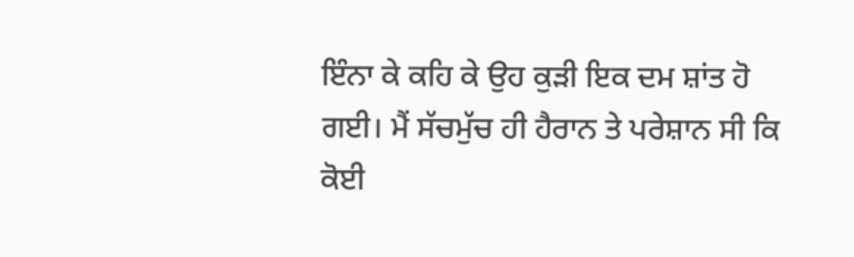ਇੰਨਾ ਕੇ ਕਹਿ ਕੇ ਉਹ ਕੁੜੀ ਇਕ ਦਮ ਸ਼ਾਂਤ ਹੋ ਗਈ। ਮੈਂ ਸੱਚਮੁੱਚ ਹੀ ਹੈਰਾਨ ਤੇ ਪਰੇਸ਼ਾਨ ਸੀ ਕਿ ਕੋਈ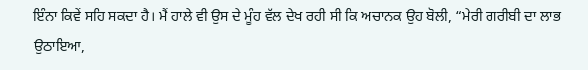ਇੰਨਾ ਕਿਵੇਂ ਸਹਿ ਸਕਦਾ ਹੈ। ਮੈਂ ਹਾਲੇ ਵੀ ਉਸ ਦੇ ਮੂੰਹ ਵੱਲ ਦੇਖ ਰਹੀ ਸੀ ਕਿ ਅਚਾਨਕ ਉਹ ਬੋਲੀ, “ਮੇਰੀ ਗਰੀਬੀ ਦਾ ਲਾਭ ਉਠਾਇਆ,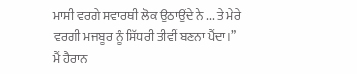ਮਾਸੀ ਵਰਗੇ ਸਵਾਰਥੀ ਲੋਕ ਉਠਾਉਂਦੇ ਨੇ ... ਤੇ ਮੇਰੇ ਵਰਗੀ ਮਜਬੂਰ ਨੂੰ ਸਿੱਧਰੀ ਤੀਵੀਂ ਬਣਨਾ ਪੈਂਦਾ।”
ਮੈਂ ਹੈਰਾਨ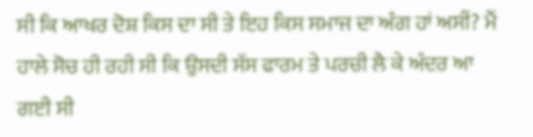ਸੀ ਕਿ ਆਖਰ ਦੋਸ਼ ਕਿਸ ਦਾ ਸੀ ਤੇ ਇਹ ਕਿਸ ਸਮਾਜ ਦਾ ਅੰਗ ਹਾਂ ਅਸੀਂ? ਮੈਂ ਹਾਲੇ ਸੋਚ ਹੀ ਰਹੀ ਸੀ ਕਿ ਉਸਦੀ ਸੱਸ ਫਾਰਮ ਤੇ ਪਰਚੀ ਲੈ ਕੇ ਅੰਦਰ ਆ ਗਈ ਸੀ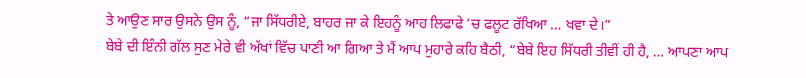ਤੇ ਆਉਣ ਸਾਰ ਉਸਨੇ ਉਸ ਨੂੰ, “ਜਾ ਸਿੱਧਰੀਏ, ਬਾਹਰ ਜਾ ਕੇ ਇਹਨੂੰ ਆਹ ਲਿਫਾਫੇ ’ਚ ਫਲੂਟ ਰੱਖਿਆ … ਖਵਾ ਦੇ।”
ਬੇਬੇ ਦੀ ਇੰਨੀ ਗੱਲ ਸੁਣ ਮੇਰੇ ਵੀ ਅੱਖਾਂ ਵਿੱਚ ਪਾਣੀ ਆ ਗਿਆ ਤੇ ਮੈਂ ਆਪ ਮੁਹਾਰੇ ਕਹਿ ਬੈਠੀ, “ਬੇਬੇ ਇਹ ਸਿੱਧਰੀ ਤੀਵੀਂ ਹੀ ਹੈ, … ਆਪਣਾ ਆਪ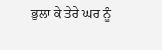ਭੁਲਾ ਕੇ ਤੇਰੇ ਘਰ ਨੂੰ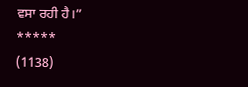ਵਸਾ ਰਹੀ ਹੈ।”
*****
(1138)